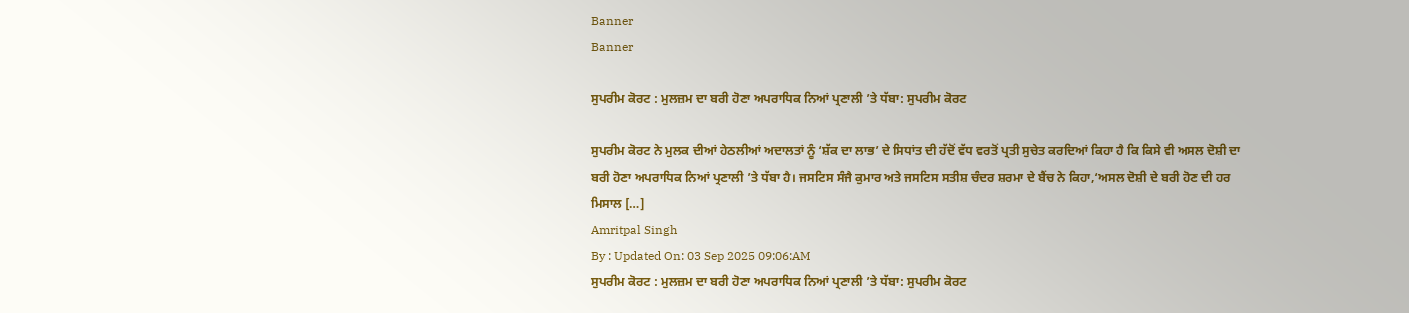Banner
Banner

ਸੁਪਰੀਮ ਕੋਰਟ : ਮੁਲਜ਼ਮ ਦਾ ਬਰੀ ਹੋਣਾ ਅਪਰਾਧਿਕ ਨਿਆਂ ਪ੍ਰਣਾਲੀ ’ਤੇ ਧੱਬਾ: ਸੁਪਰੀਮ ਕੋਰਟ

ਸੁਪਰੀਮ ਕੋਰਟ ਨੇ ਮੁਲਕ ਦੀਆਂ ਹੇਠਲੀਆਂ ਅਦਾਲਤਾਂ ਨੂੰ ‘ਸ਼ੱਕ ਦਾ ਲਾਭ’ ਦੇ ਸਿਧਾਂਤ ਦੀ ਹੱਦੋਂ ਵੱਧ ਵਰਤੋਂ ਪ੍ਰਤੀ ਸੁਚੇਤ ਕਰਦਿਆਂ ਕਿਹਾ ਹੈ ਕਿ ਕਿਸੇ ਵੀ ਅਸਲ ਦੋਸ਼ੀ ਦਾ ਬਰੀ ਹੋਣਾ ਅਪਰਾਧਿਕ ਨਿਆਂ ਪ੍ਰਣਾਲੀ ’ਤੇ ਧੱਬਾ ਹੈ। ਜਸਟਿਸ ਸੰਜੈ ਕੁਮਾਰ ਅਤੇ ਜਸਟਿਸ ਸਤੀਸ਼ ਚੰਦਰ ਸ਼ਰਮਾ ਦੇ ਬੈਂਚ ਨੇ ਕਿਹਾ,‘ਅਸਲ ਦੋਸ਼ੀ ਦੇ ਬਰੀ ਹੋਣ ਦੀ ਹਰ ਮਿਸਾਲ […]
Amritpal Singh
By : Updated On: 03 Sep 2025 09:06:AM
ਸੁਪਰੀਮ ਕੋਰਟ : ਮੁਲਜ਼ਮ ਦਾ ਬਰੀ ਹੋਣਾ ਅਪਰਾਧਿਕ ਨਿਆਂ ਪ੍ਰਣਾਲੀ ’ਤੇ ਧੱਬਾ: ਸੁਪਰੀਮ ਕੋਰਟ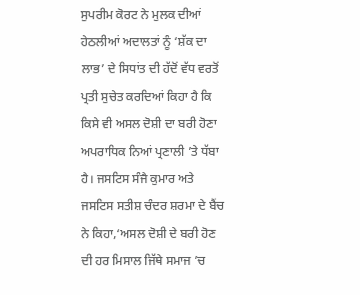ਸੁਪਰੀਮ ਕੋਰਟ ਨੇ ਮੁਲਕ ਦੀਆਂ ਹੇਠਲੀਆਂ ਅਦਾਲਤਾਂ ਨੂੰ ‘ਸ਼ੱਕ ਦਾ ਲਾਭ’ ਦੇ ਸਿਧਾਂਤ ਦੀ ਹੱਦੋਂ ਵੱਧ ਵਰਤੋਂ ਪ੍ਰਤੀ ਸੁਚੇਤ ਕਰਦਿਆਂ ਕਿਹਾ ਹੈ ਕਿ ਕਿਸੇ ਵੀ ਅਸਲ ਦੋਸ਼ੀ ਦਾ ਬਰੀ ਹੋਣਾ ਅਪਰਾਧਿਕ ਨਿਆਂ ਪ੍ਰਣਾਲੀ ’ਤੇ ਧੱਬਾ ਹੈ। ਜਸਟਿਸ ਸੰਜੈ ਕੁਮਾਰ ਅਤੇ ਜਸਟਿਸ ਸਤੀਸ਼ ਚੰਦਰ ਸ਼ਰਮਾ ਦੇ ਬੈਂਚ ਨੇ ਕਿਹਾ,‘ਅਸਲ ਦੋਸ਼ੀ ਦੇ ਬਰੀ ਹੋਣ ਦੀ ਹਰ ਮਿਸਾਲ ਜਿੱਥੇ ਸਮਾਜ ’ਚ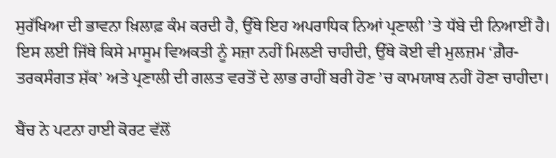ਸੁਰੱਖਿਆ ਦੀ ਭਾਵਨਾ ਖ਼ਿਲਾਫ਼ ਕੰਮ ਕਰਦੀ ਹੈ, ਉੱਥੇ ਇਹ ਅਪਰਾਧਿਕ ਨਿਆਂ ਪ੍ਰਣਾਲੀ ’ਤੇ ਧੱਬੇ ਦੀ ਨਿਆਈਂ ਹੈ। ਇਸ ਲਈ ਜਿੱਥੇ ਕਿਸੇ ਮਾਸੂਮ ਵਿਅਕਤੀ ਨੂੰ ਸਜ਼ਾ ਨਹੀਂ ਮਿਲਣੀ ਚਾਹੀਦੀ, ਉੱਥੇ ਕੋਈ ਵੀ ਮੁਲਜ਼ਮ ‘ਗ਼ੈਰ-ਤਰਕਸੰਗਤ ਸ਼ੱਕ’ ਅਤੇ ਪ੍ਰਣਾਲੀ ਦੀ ਗਲਤ ਵਰਤੋਂ ਦੇ ਲਾਭ ਰਾਹੀਂ ਬਰੀ ਹੋਣ ’ਚ ਕਾਮਯਾਬ ਨਹੀਂ ਹੋਣਾ ਚਾਹੀਦਾ।

ਬੈਂਚ ਨੇ ਪਟਨਾ ਹਾਈ ਕੋਰਟ ਵੱਲੋਂ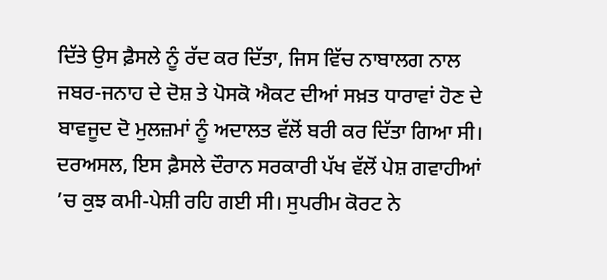ਦਿੱਤੇ ਉਸ ਫ਼ੈਸਲੇ ਨੂੰ ਰੱਦ ਕਰ ਦਿੱਤਾ, ਜਿਸ ਵਿੱਚ ਨਾਬਾਲਗ ਨਾਲ ਜਬਰ-ਜਨਾਹ ਦੇ ਦੋਸ਼ ਤੇ ਪੋਸਕੋ ਐਕਟ ਦੀਆਂ ਸਖ਼ਤ ਧਾਰਾਵਾਂ ਹੋਣ ਦੇ ਬਾਵਜੂਦ ਦੋ ਮੁਲਜ਼ਮਾਂ ਨੂੰ ਅਦਾਲਤ ਵੱਲੋਂ ਬਰੀ ਕਰ ਦਿੱਤਾ ਗਿਆ ਸੀ। ਦਰਅਸਲ, ਇਸ ਫ਼ੈਸਲੇ ਦੌਰਾਨ ਸਰਕਾਰੀ ਪੱਖ ਵੱਲੋਂ ਪੇਸ਼ ਗਵਾਹੀਆਂ ’ਚ ਕੁਝ ਕਮੀ-ਪੇਸ਼ੀ ਰਹਿ ਗਈ ਸੀ। ਸੁਪਰੀਮ ਕੋਰਟ ਨੇ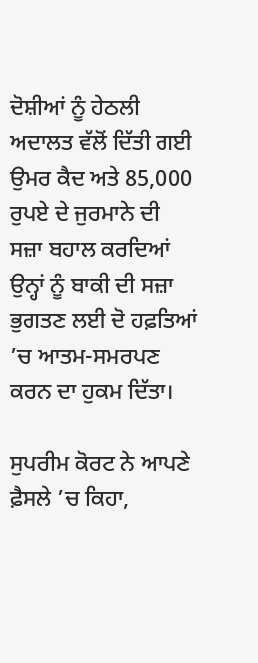ਦੋਸ਼ੀਆਂ ਨੂੰ ਹੇਠਲੀ ਅਦਾਲਤ ਵੱਲੋਂ ਦਿੱਤੀ ਗਈ ਉਮਰ ਕੈਦ ਅਤੇ 85,000 ਰੁਪਏ ਦੇ ਜੁਰਮਾਨੇ ਦੀ ਸਜ਼ਾ ਬਹਾਲ ਕਰਦਿਆਂ ਉਨ੍ਹਾਂ ਨੂੰ ਬਾਕੀ ਦੀ ਸਜ਼ਾ ਭੁਗਤਣ ਲਈ ਦੋ ਹਫ਼ਤਿਆਂ ’ਚ ਆਤਮ-ਸਮਰਪਣ ਕਰਨ ਦਾ ਹੁਕਮ ਦਿੱਤਾ।

ਸੁਪਰੀਮ ਕੋਰਟ ਨੇ ਆਪਣੇ ਫ਼ੈਸਲੇ ’ਚ ਕਿਹਾ,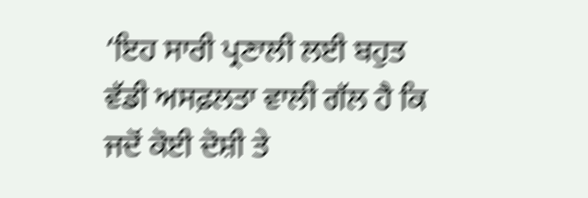‘ਇਹ ਸਾਰੀ ਪ੍ਰਣਾਲੀ ਲਈ ਬਹੁਤ ਵੱਡੀ ਅਸਫ਼ਲਤਾ ਵਾਲੀ ਗੱਲ ਹੈ ਕਿ ਜਦੋਂ ਕੋਈ ਦੋਸ਼ੀ ਤੇ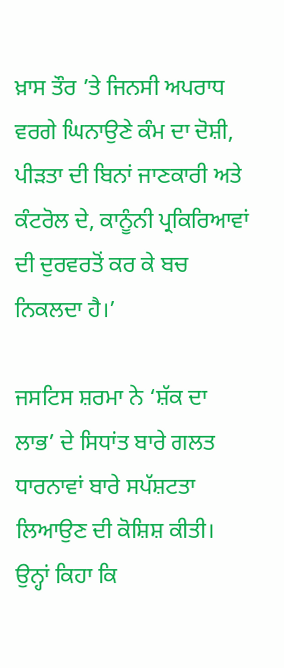ਖ਼ਾਸ ਤੌਰ ’ਤੇ ਜਿਨਸੀ ਅਪਰਾਧ ਵਰਗੇ ਘਿਨਾਉਣੇ ਕੰਮ ਦਾ ਦੋਸ਼ੀ, ਪੀੜਤਾ ਦੀ ਬਿਨਾਂ ਜਾਣਕਾਰੀ ਅਤੇ ਕੰਟਰੋਲ ਦੇ, ਕਾਨੂੰਨੀ ਪ੍ਰਕਿਰਿਆਵਾਂ ਦੀ ਦੁਰਵਰਤੋਂ ਕਰ ਕੇ ਬਚ ਨਿਕਲਦਾ ਹੈ।’

ਜਸਟਿਸ ਸ਼ਰਮਾ ਨੇ ‘ਸ਼ੱਕ ਦਾ ਲਾਭ’ ਦੇ ਸਿਧਾਂਤ ਬਾਰੇ ਗਲਤ ਧਾਰਨਾਵਾਂ ਬਾਰੇ ਸਪੱਸ਼ਟਤਾ ਲਿਆਉਣ ਦੀ ਕੋਸ਼ਿਸ਼ ਕੀਤੀ। ਉਨ੍ਹਾਂ ਕਿਹਾ ਕਿ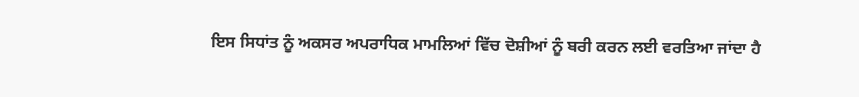ਇਸ ਸਿਧਾਂਤ ਨੂੰ ਅਕਸਰ ਅਪਰਾਧਿਕ ਮਾਮਲਿਆਂ ਵਿੱਚ ਦੋਸ਼ੀਆਂ ਨੂੰ ਬਰੀ ਕਰਨ ਲਈ ਵਰਤਿਆ ਜਾਂਦਾ ਹੈ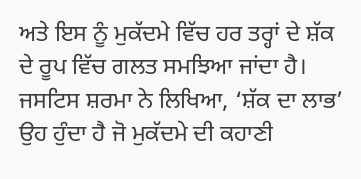ਅਤੇ ਇਸ ਨੂੰ ਮੁਕੱਦਮੇ ਵਿੱਚ ਹਰ ਤਰ੍ਹਾਂ ਦੇ ਸ਼ੱਕ ਦੇ ਰੂਪ ਵਿੱਚ ਗਲਤ ਸਮਝਿਆ ਜਾਂਦਾ ਹੈ। ਜਸਟਿਸ ਸ਼ਰਮਾ ਨੇ ਲਿਖਿਆ, ‘ਸ਼ੱਕ ਦਾ ਲਾਭ’ ਉਹ ਹੁੰਦਾ ਹੈ ਜੋ ਮੁਕੱਦਮੇ ਦੀ ਕਹਾਣੀ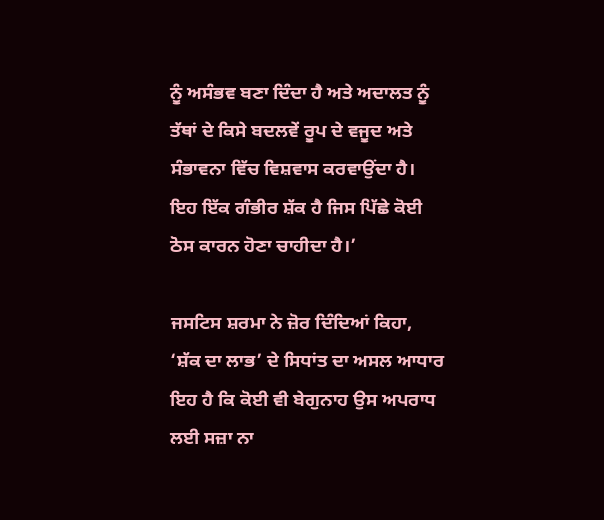ਨੂੰ ਅਸੰਭਵ ਬਣਾ ਦਿੰਦਾ ਹੈ ਅਤੇ ਅਦਾਲਤ ਨੂੰ ਤੱਥਾਂ ਦੇ ਕਿਸੇ ਬਦਲਵੇਂ ਰੂਪ ਦੇ ਵਜੂਦ ਅਤੇ ਸੰਭਾਵਨਾ ਵਿੱਚ ਵਿਸ਼ਵਾਸ ਕਰਵਾਉਂਦਾ ਹੈ। ਇਹ ਇੱਕ ਗੰਭੀਰ ਸ਼ੱਕ ਹੈ ਜਿਸ ਪਿੱਛੇ ਕੋਈ ਠੋਸ ਕਾਰਨ ਹੋਣਾ ਚਾਹੀਦਾ ਹੈ।’

ਜਸਟਿਸ ਸ਼ਰਮਾ ਨੇ ਜ਼ੋਰ ਦਿੰਦਿਆਂ ਕਿਹਾ, ‘ਸ਼ੱਕ ਦਾ ਲਾਭ’ ਦੇ ਸਿਧਾਂਤ ਦਾ ਅਸਲ ਆਧਾਰ ਇਹ ਹੈ ਕਿ ਕੋਈ ਵੀ ਬੇਗੁਨਾਹ ਉਸ ਅਪਰਾਧ ਲਈ ਸਜ਼ਾ ਨਾ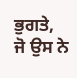ਭੁਗਤੇ, ਜੋ ਉਸ ਨੇ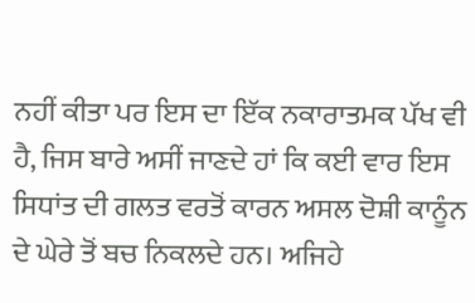ਨਹੀਂ ਕੀਤਾ ਪਰ ਇਸ ਦਾ ਇੱਕ ਨਕਾਰਾਤਮਕ ਪੱਖ ਵੀ ਹੈ, ਜਿਸ ਬਾਰੇ ਅਸੀਂ ਜਾਣਦੇ ਹਾਂ ਕਿ ਕਈ ਵਾਰ ਇਸ ਸਿਧਾਂਤ ਦੀ ਗਲਤ ਵਰਤੋਂ ਕਾਰਨ ਅਸਲ ਦੋਸ਼ੀ ਕਾਨੂੰਨ ਦੇ ਘੇਰੇ ਤੋਂ ਬਚ ਨਿਕਲਦੇ ਹਨ। ਅਜਿਹੇ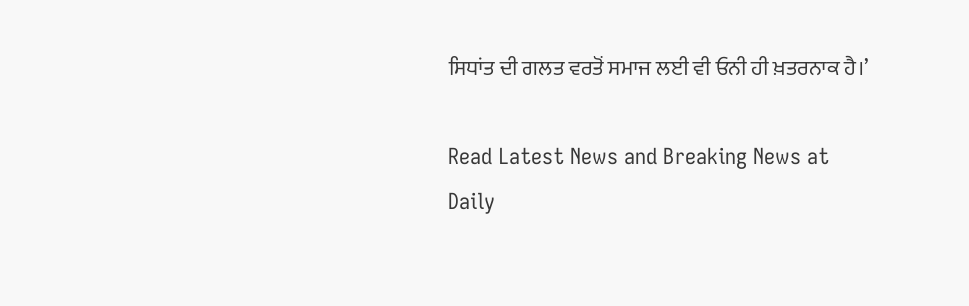ਸਿਧਾਂਤ ਦੀ ਗਲਤ ਵਰਤੋਂ ਸਮਾਜ ਲਈ ਵੀ ਓਨੀ ਹੀ ਖ਼ਤਰਨਾਕ ਹੈ।’

Read Latest News and Breaking News at Daily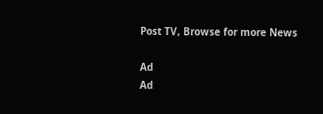Post TV, Browse for more News

Ad
Ad